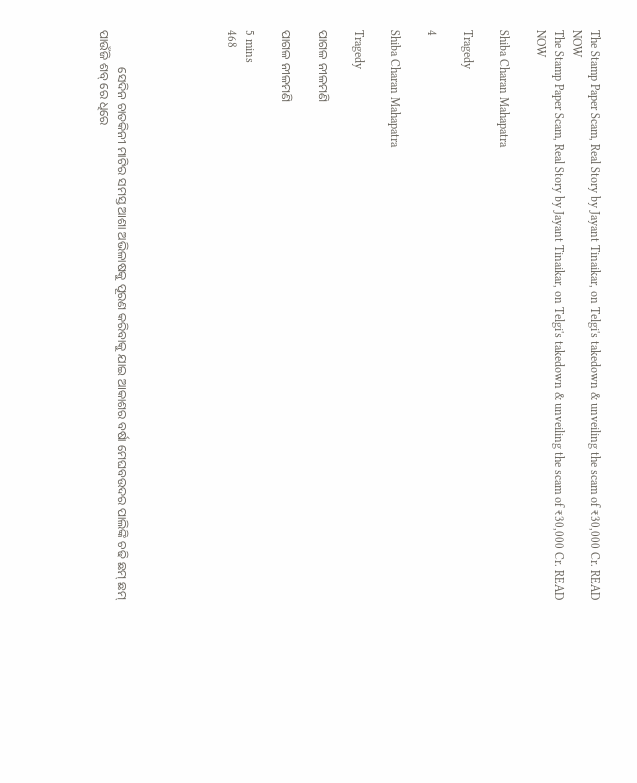The Stamp Paper Scam, Real Story by Jayant Tinaikar, on Telgi's takedown & unveiling the scam of ₹30,000 Cr. READ NOW
The Stamp Paper Scam, Real Story by Jayant Tinaikar, on Telgi's takedown & unveiling the scam of ₹30,000 Cr. READ NOW

Shiba Charan Mahapatra

Tragedy

4

Shiba Charan Mahapatra

Tragedy

ପାଗଳ ନୀଳମଣି

ପାଗଳ ନୀଳମଣି

5 mins
468





            ସେଦିନ ଚାତକିନୀ ମାଟିର ସମସ୍ତ ଆଶା ଅଭିଳାଷକୁ ପୂରଣ କରିବାକୁ ଯାଇ ଆକାଶର ବର୍ଷା ମେଘବଉଦର ପାଲିଙ୍କି ଚଢି ଛମ୍ ଛମ୍ ପାଉଁଜି ଶବ୍ ରେ ଧିରେ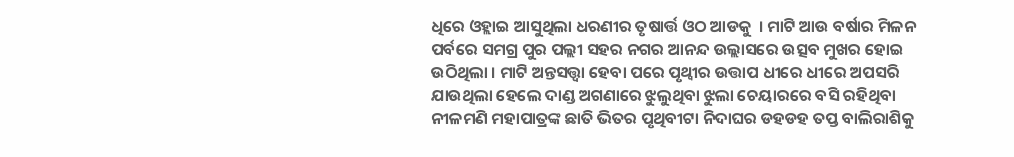ଧିରେ ଓହ୍ଲାଇ ଆସୁଥିଲା ଧରଣୀର ତୃଷାର୍ତ୍ତ ଓଠ ଆଡକୁ  । ମାଟି ଆଉ ବର୍ଷାର ମିଳନ ପର୍ବରେ ସମଗ୍ର ପୁର ପଲ୍ଲୀ ସହର ନଗର ଆନନ୍ଦ ଉଲ୍ଲାସରେ ଉତ୍ସବ ମୁଖର ହୋଇ ଉଠିଥିଲା । ମାଟି ଅନ୍ତସତ୍ତ୍ୱା ହେବା ପରେ ପୃଥ୍ବୀର ଉତ୍ତାପ ଧୀରେ ଧୀରେ ଅପସରି ଯାଉଥିଲା ହେଲେ ଦାଣ୍ଡ ଅଗଣାରେ ଝୁଲୁଥିବା ଝୁଲା ଚେୟାରରେ ବସି ରହିଥିବା ନୀଳମଣି ମହାପାତ୍ରଙ୍କ ଛାତି ଭିତର ପୃଥିବୀଟା ନିଦାଘର ଡହଡହ ତପ୍ତ ବାଲିରାଶିକୁ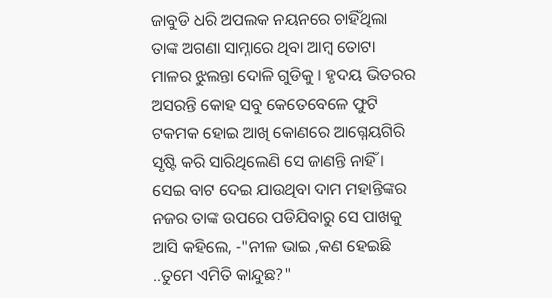ଜାବୁଡି ଧରି ଅପଲକ ନୟନରେ ଚାହିଁଥିଲା ତାଙ୍କ ଅଗଣା ସାମ୍ନାରେ ଥିବା ଆମ୍ବ ତୋଟା ମାଳର ଝୁଲନ୍ତା ଦୋଳି ଗୁଡିକୁ । ହୃଦୟ ଭିତରର ଅସରନ୍ତି କୋହ ସବୁ କେତେବେଳେ ଫୁଟି ଟକମକ ହୋଇ ଆଖି କୋଣରେ ଆଗ୍ନେୟଗିରି ସୃଷ୍ଟି କରି ସାରିଥିଲେଣି ସେ ଜାଣନ୍ତି ନାହିଁ । ସେଇ ବାଟ ଦେଇ ଯାଉଥିବା ଦାମ ମହାନ୍ତିଙ୍କର ନଜର ତାଙ୍କ ଉପରେ ପଡିଯିବାରୁ ସେ ପାଖକୁ ଆସି କହିଲେ, -"ନୀଳ ଭାଇ ,କଣ ହେଇଛି ..ତୁମେ ଏମିତି କାନ୍ଦୁଛ?"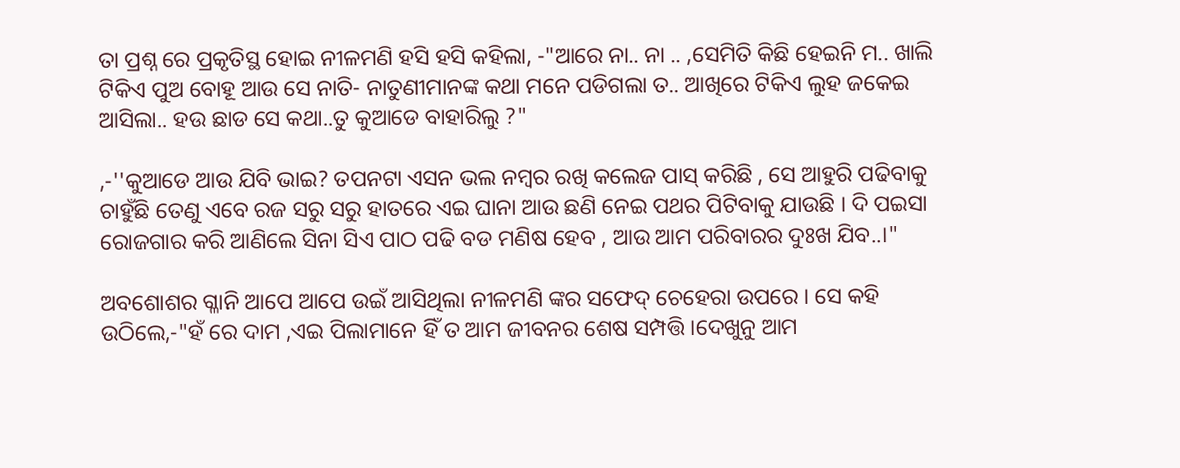ତା ପ୍ରଶ୍ନ ରେ ପ୍ରକୃତିସ୍ଥ ହୋଇ ନୀଳମଣି ହସି ହସି କହିଲା, -"ଆରେ ନା.. ନା .. ,ସେମିତି କିଛି ହେଇନି ମ.. ଖାଲି ଟିକିଏ ପୁଅ ବୋହୂ ଆଉ ସେ ନାତି- ନାତୁଣୀମାନଙ୍କ କଥା ମନେ ପଡିଗଲା ତ.. ଆଖିରେ ଟିକିଏ ଲୁହ ଜକେଇ ଆସିଲା.. ହଉ ଛାଡ ସେ କଥା..ତୁ କୁଆଡେ ବାହାରିଲୁ ?"

,-''କୁଆଡେ ଆଉ ଯିବି ଭାଇ? ତପନଟା ଏସନ ଭଲ ନମ୍ବର ରଖି କଲେଜ ପାସ୍ କରିଛି , ସେ ଆହୁରି ପଢିବାକୁ ଚାହୁଁଛି ତେଣୁ ଏବେ ରଜ ସରୁ ସରୁ ହାତରେ ଏଇ ଘାନା ଆଉ ଛଣି ନେଇ ପଥର ପିଟିବାକୁ ଯାଉଛି । ଦି ପଇସା ରୋଜଗାର କରି ଆଣିଲେ ସିନା ସିଏ ପାଠ ପଢି ବଡ ମଣିଷ ହେବ , ଆଉ ଆମ ପରିବାରର ଦୁଃଖ ଯିବ..।"

ଅବଶୋଶର ଗ୍ଳାନି ଆପେ ଆପେ ଉଇଁ ଆସିଥିଲା ନୀଳମଣି ଙ୍କର ସଫେଦ୍ ଚେହେରା ଉପରେ । ସେ କହି ଉଠିଲେ,-"ହଁ ରେ ଦାମ ,ଏଇ ପିଲାମାନେ ହିଁ ତ ଆମ ଜୀବନର ଶେଷ ସମ୍ପତ୍ତି ।ଦେଖୁନୁ ଆମ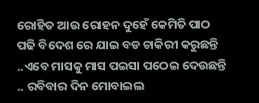ରୋହିତ ଆଉ ରୋହନ ଦୁହେଁ କେମିତି ପାଠ ପଢି ବିଦେଶ ରେ ଯାଇ ବଡ ଚାକିରୀ କରୁଛନ୍ତି ..ଏବେ ମାସକୁ ମାସ ପଇସା ପଠେଇ ଦେଉଛନ୍ତି .. ରବିବାର ଦିନ ମୋବାଇଲ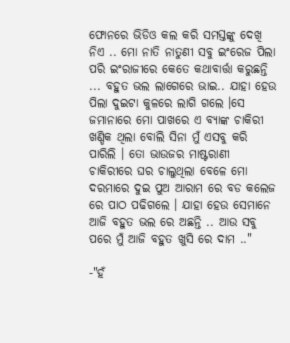ଫୋନରେ ଭିଡିଓ କଲ କରି ସମସ୍ତଙ୍କୁ ଦେଖି ନିଏ .. ମୋ ନାତି ନାତୁଣୀ ସବୁ ଇଂରେଜ ପିଲା ପରି ଇଂରାଜୀରେ କେତେ କଥାବାର୍ତ୍ତା କରୁଛନ୍ତି ... ବହୁତ ଭଲ ଲାଗେରେ ଭାଇ.. ଯାହା ହେଉ ପିଲା ଦୁଇଟା କୁଳରେ ଲାଗି ଗଲେ ।ସେ ଜମାନାରେ ମୋ ପାଖରେ ଏ ବ୍ୟାଙ୍କ ଚାକିରୀ ଖଣ୍ଡିକ ଥିଲା ବୋଲି ସିନା ମୁଁ ଏସବୁ କରି ପାରିଲି । ତୋ ଭାଉଜର ମାଷ୍ଟରାଣୀ ଚାକିରୀରେ ଘର ଚାଲୁଥିଲା ବେଳେ ମୋ ଦରମାରେ ଦୁଇ ପୁଅ ଆରାମ ରେ ବଡ କଲେଜ ରେ ପାଠ ପଢିଗଲେ । ଯାହା ହେଉ ସେମାନେ ଆଜି ବହୁତ ଭଲ ରେ ଅଛନ୍ତି .. ଆଉ ସବୁ ପରେ ମୁଁ ଆଜି ବହୁତ ଖୁସି ରେ ଦାମ .."

-"ହଁ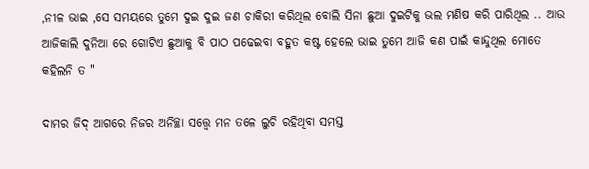,ନୀଳ ଭାଇ ,ସେ ସମୟରେ ତୁମେ ଦୁଇ ଦୁଇ ଜଣ ଚାକିରୀ କରିଥିଲ ବୋଲି ସିନା ଛୁଆ ଦୁଇଟିକୁ ଭଲ ମଣିଷ କରି ପାରିଥିଲ .. ଆଉ ଆଜିକାଲି ଦୁନିଆ ରେ ଗୋଟିଏ ଛୁଆକୁ ବି ପାଠ ପଢେଇବା ବହୁତ କଷ୍ଟ ହେଲେ ଭାଇ ତୁମେ ଆଜି କଣ ପାଇଁ କାନ୍ଦୁଥିଲ ମୋତେ କହିଲନି ତ "

ଦାମର ଜିଦ୍ ଆଗରେ ନିଜର ଅନିଚ୍ଛା ସତ୍ତ୍ବେ ମନ ତଳେ ଲୁଚି ରହିଥିବା ସମସ୍ତ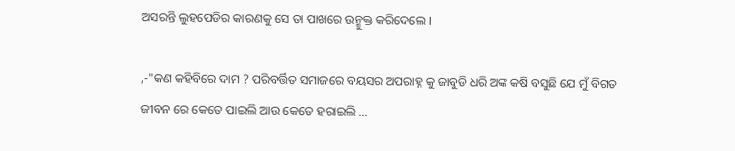ଅସରନ୍ତି ଲୁହପେଡିର କାରଣକୁ ସେ ତା ପାଖରେ ଉନ୍ମୁକ୍ତ କରିଦେଲେ ।

,-"କଣ କହିବିରେ ଦାମ ? ପରିବର୍ତ୍ତିତ ସମାଜରେ ବୟସର ଅପରାହ୍ନ କୁ ଜାବୁଡି ଧରି ଅଙ୍କ କଷି ବସୁଛି ଯେ ମୁଁ ବିଗତ ଜୀବନ ରେ କେତେ ପାଇଲି ଆଉ କେତେ ହରାଇଲି ...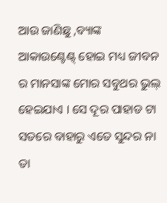ଆଉ ଜାଣିଛୁ ,ବ୍ୟାଙ୍କ ଆକାଉଣ୍ଟେଣ୍ଟ୍ ହୋଇ ମଧ୍ୟ ଜୀବନ ର ମାନସାଙ୍କ ମୋର ସବୁଥର ଭୁଲ୍ ହେଇଯାଏ । ସେ ଦୂର ପାହାଡ ଟା ସତରେ ବାହାରୁ ଏତେ ସୁନ୍ଦର ନା ତା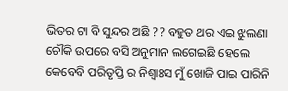ଭିତର ଟା ବି ସୁନ୍ଦର ଅଛି ?? ବହୁତ ଥର ଏଇ ଝୁଲଣା ଚୌକି ଉପରେ ବସି ଅନୁମାନ ଲଗେଇଛି ହେଲେ କେବେବି ପରିତୃପ୍ତି ର ନିଶ୍ୱାଃସ ମୁଁ ଖୋଜି ପାଇ ପାରିନି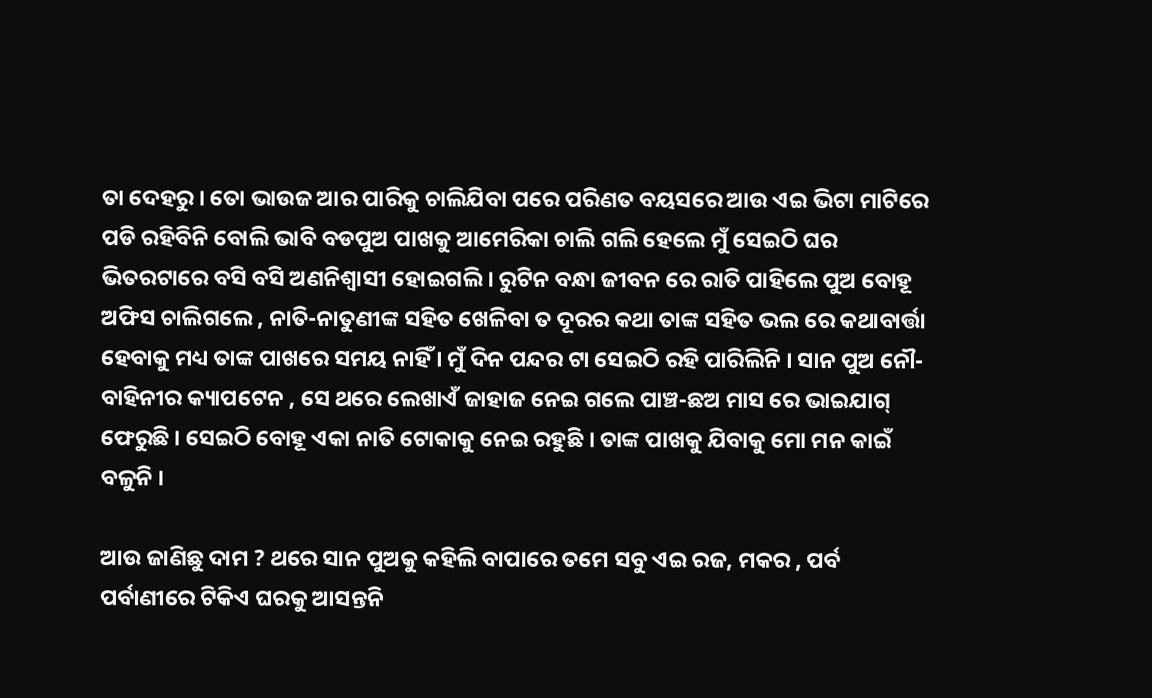ତା ଦେହରୁ । ତୋ ଭାଉଜ ଆର ପାରିକୁ ଚାଲିଯିବା ପରେ ପରିଣତ ବୟସରେ ଆଉ ଏଇ ଭିଟା ମାଟିରେ ପଡି ରହିବିନି ବୋଲି ଭାବି ବଡପୁଅ ପାଖକୁ ଆମେରିକା ଚାଲି ଗଲି ହେଲେ ମୁଁ ସେଇଠି ଘର ଭିତରଟାରେ ବସି ବସି ଅଣନିଶ୍ବାସୀ ହୋଇଗଲି । ରୁଟିନ ବନ୍ଧା ଜୀବନ ରେ ରାତି ପାହିଲେ ପୁଅ ବୋହୂ ଅଫିସ ଚାଲିଗଲେ , ନାତି-ନାତୁଣୀଙ୍କ ସହିତ ଖେଳିବା ତ ଦୂରର କଥା ତାଙ୍କ ସହିତ ଭଲ ରେ କଥାବାର୍ତ୍ତା ହେବାକୁ ମଧ୍ୟ ତାଙ୍କ ପାଖରେ ସମୟ ନାହିଁ । ମୁଁ ଦିନ ପନ୍ଦର ଟା ସେଇଠି ରହି ପାରିଲିନି । ସାନ ପୁଅ ନୌ-ବାହିନୀର କ୍ୟାପଟେନ , ସେ ଥରେ ଲେଖାଏଁ ଜାହାଜ ନେଇ ଗଲେ ପାଞ୍ଚ-ଛଅ ମାସ ରେ ଭାଇଯାଗ୍ ଫେରୁଛି । ସେଇଠି ବୋହୂ ଏକା ନାତି ଟୋକାକୁ ନେଇ ରହୁଛି । ତାଙ୍କ ପାଖକୁ ଯିବାକୁ ମୋ ମନ କାଇଁ ବଳୁନି ।

ଆଉ ଜାଣିଛୁ ଦାମ ? ଥରେ ସାନ ପୁଅକୁ କହିଲି ବାପାରେ ତମେ ସବୁ ଏଇ ରଜ, ମକର , ପର୍ବ ପର୍ବାଣୀରେ ଟିକିଏ ଘରକୁ ଆସନ୍ତନି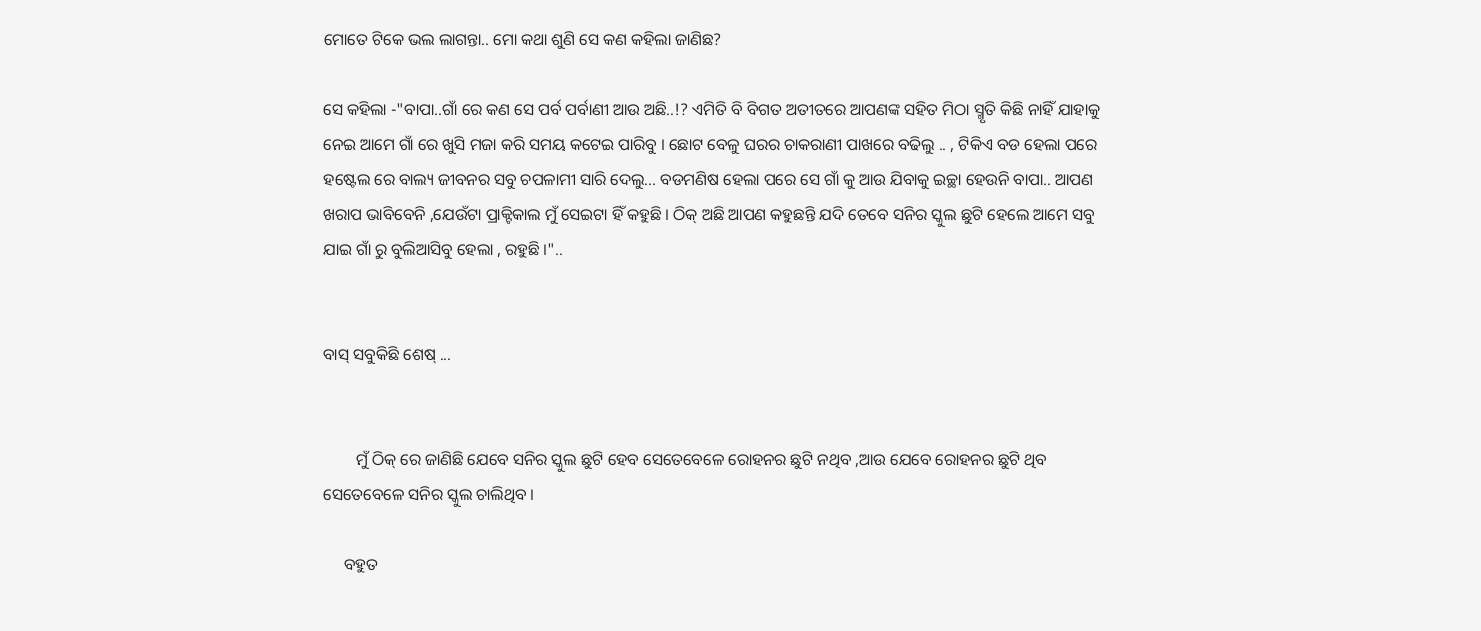ମୋତେ ଟିକେ ଭଲ ଲାଗନ୍ତା.. ମୋ କଥା ଶୁଣି ସେ କଣ କହିଲା ଜାଣିଛ?

ସେ କହିଲା -"ବାପା..ଗାଁ ରେ କଣ ସେ ପର୍ବ ପର୍ବାଣୀ ଆଉ ଅଛି..!? ଏମିତି ବି ବିଗତ ଅତୀତରେ ଆପଣଙ୍କ ସହିତ ମିଠା ସ୍ମୃତି କିଛି ନାହିଁ ଯାହାକୁ ନେଇ ଆମେ ଗାଁ ରେ ଖୁସି ମଜା କରି ସମୟ କଟେଇ ପାରିବୁ । ଛୋଟ ବେଳୁ ଘରର ଚାକରାଣୀ ପାଖରେ ବଢିଲୁ .. , ଟିକିଏ ବଡ ହେଲା ପରେ ହଷ୍ଟେଲ ରେ ବାଲ୍ୟ ଜୀବନର ସବୁ ଚପଳାମୀ ସାରି ଦେଲୁ... ବଡମଣିଷ ହେଲା ପରେ ସେ ଗାଁ କୁ ଆଉ ଯିବାକୁ ଇଚ୍ଛା ହେଉନି ବାପା.. ଆପଣ ଖରାପ ଭାବିବେନି ,ଯେଉଁଟା ପ୍ରାକ୍ଟିକାଲ ମୁଁ ସେଇଟା ହିଁ କହୁଛି । ଠିକ୍ ଅଛି ଆପଣ କହୁଛନ୍ତି ଯଦି ତେବେ ସନିର ସ୍କୁଲ ଛୁଟି ହେଲେ ଆମେ ସବୁ ଯାଇ ଗାଁ ରୁ ବୁଲିଆସିବୁ ହେଲା , ରହୁଛି ।"..


ବାସ୍ ସବୁକିଛି ଶେଷ୍ ...


        ମୁଁ ଠିକ୍ ରେ ଜାଣିଛି ଯେବେ ସନିର ସ୍କୁଲ ଛୁଟି ହେବ ସେତେବେଳେ ରୋହନର ଛୁଟି ନଥିବ ,ଆଉ ଯେବେ ରୋହନର ଛୁଟି ଥିବ ସେତେବେଳେ ସନିର ସ୍କୁଲ ଚାଲିଥିବ ।

     ବହୁତ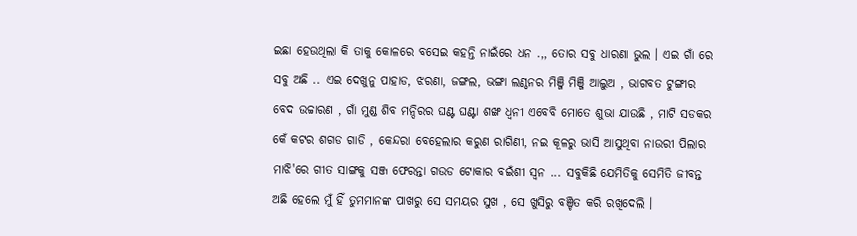ଇଛା ହେଉଥିଲା କି ତାକୁ କୋଳରେ ବସେଇ କହନ୍ତି ନାଇଁରେ ଧନ .,, ତୋର ସବୁ ଧାରଣା ଭୁଲ । ଏଇ ଗାଁ ରେ ସବୁ ଅଛି .. ଏଇ ଦେଖୁନୁ ପାହାଡ, ଝରଣା, ଜଙ୍ଗଲ, ଭଙ୍ଗା ଲଣ୍ଠନର ମିଞ୍ଜି ମିଞ୍ଜି ଆଲୁଅ , ଭାଗବତ ଟୁଙ୍ଗୀର ବେଦ ଉଚ୍ଚାରଣ , ଗାଁ ମୁଣ୍ଡ ଶିବ ମନ୍ଦିରର ଘଣ୍ଟ ଘଣ୍ଟା ଶଙ୍ଖ ଧ୍ୱନୀ ଏବେବି ମୋତେ ଶୁଭା ଯାଉଛି , ମାଟି ସଡକର କେଁ କଟର ଶଗଡ ଗାଡି , କେନ୍ଦରା ବେହେଲାର କରୁଣ ରାଗିଣୀ, ନଇ କୂଳରୁ ଭାସି ଆସୁଥିବା ନାଉରୀ ପିଲାର ମାଝି'ରେ ଗୀତ ସାଙ୍ଗକୁ ସଞ୍ଜ ଫେରନ୍ତା ଗଉଡ ଟୋକାର ବଇଁଶୀ ସ୍ୱନ ... ସବୁକିଛି ଯେମିତିକୁ ସେମିତି ଜୀବନ୍ତ ଅଛି ହେଲେ ମୁଁ ହିଁ ତୁମମାନଙ୍କ ପାଖରୁ ସେ ସମୟର ସୁଖ , ସେ ଖୁସିରୁ ବଞ୍ଚିତ କରି ରଖିଦେଲି ।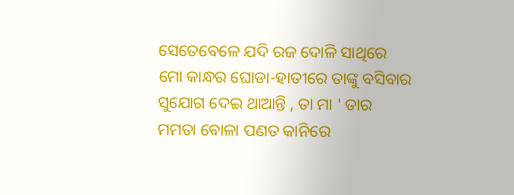ସେତେବେଳେ ଯଦି ରଜ ଦୋଳି ସାଥିରେ ମୋ କାନ୍ଧର ଘୋଡା-ହାତୀରେ ତାଙ୍କୁ ବସିବାର ସୁଯୋଗ ଦେଇ ଥାଆନ୍ତି , ତା ମା ' ତାର ମମତା ବୋଳା ପଣତ କାନିରେ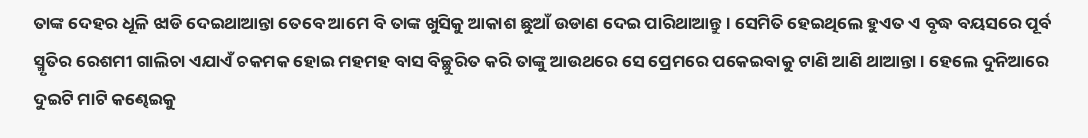ତାଙ୍କ ଦେହର ଧୂଳି ଝାଡି ଦେଇଥାଆନ୍ତା ତେବେ ଆମେ ବି ତାଙ୍କ ଖୁସିକୁ ଆକାଶ ଛୁଆଁ ଉଡାଣ ଦେଇ ପାରିଥାଆନ୍ତୁ । ସେମିତି ହେଇଥିଲେ ହୁଏତ ଏ ବୃଦ୍ଧ ବୟସରେ ପୂର୍ବ ସ୍ମୃତିର ରେଶମୀ ଗାଲିଚା ଏଯାଏଁ ଚକମକ ହୋଇ ମହମହ ବାସ ବିଚ୍ଛୁରିତ କରି ତାଙ୍କୁ ଆଉଥରେ ସେ ପ୍ରେମରେ ପକେଇବାକୁ ଟାଣି ଆଣି ଥାଆନ୍ତା । ହେଲେ ଦୁନିଆରେ ଦୁଇଟି ମାଟି କଣ୍ଢେଇକୁ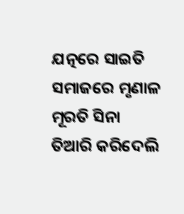ଯତ୍ନରେ ସାଇତି ସମାଜରେ ମୃଣାଳ ମୂରତି ସିନା ତିଆରି କରିଦେଲି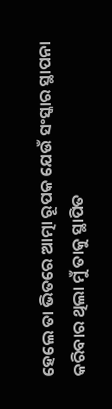ହେଲେ ତା ଭିତରେ ଆତ୍ମା ରୂପକ ଯେଉଁ ସଂସ୍କାର ସ୍ଥାପନା କରିବାର ଥିଲା ମୁଁ ତାକୁ ସ୍ଥାପିତ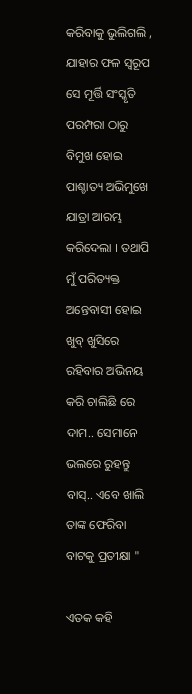କରିବାକୁ ଭୁଲିଗଲି , ଯାହାର ଫଳ ସ୍ୱରୂପ ସେ ମୂର୍ତ୍ତି ସଂସ୍କୃତି ପରମ୍ପରା ଠାରୁ ବିମୁଖ ହୋଇ ପାଶ୍ଚାତ୍ୟ ଅଭିମୁଖେ ଯାତ୍ରା ଆରମ୍ଭ କରିଦେଲା । ତଥାପି ମୁଁ ପରିତ୍ୟକ୍ତ ଅନ୍ତେବାସୀ ହୋଇ ଖୁବ୍ ଖୁସିରେ ରହିବାର ଅଭିନୟ କରି ଚାଲିଛି ରେ ଦାମ.. ସେମାନେ ଭଲରେ ରୁହନ୍ତୁ ବାସ୍.. ଏବେ ଖାଲି ତାଙ୍କ ଫେରିବା ବାଟକୁ ପ୍ରତୀକ୍ଷା "

ଏତକ କହି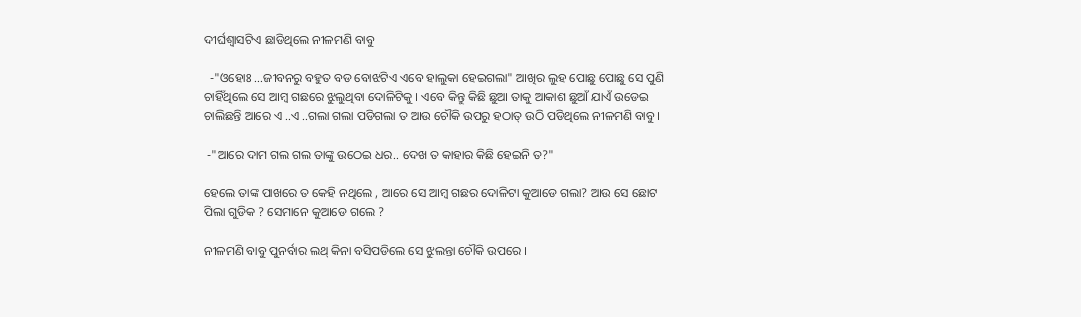ଦୀର୍ଘଶ୍ୱାସଟିଏ ଛାଡିଥିଲେ ନୀଳମଣି ବାବୁ

  -"ଓହୋଃ ...ଜୀବନରୁ ବହୁତ ବଡ ବୋଝଟିଏ ଏବେ ହାଲୁକା ହେଇଗଲା" ଆଖିର ଲୁହ ପୋଛୁ ପୋଛୁ ସେ ପୁଣି ଚାହିଁଥିଲେ ସେ ଆମ୍ବ ଗଛରେ ଝୁଲୁଥିବା ଦୋଳିଟିକୁ । ଏବେ କିନ୍ତୁ କିଛି ଛୁଆ ତାକୁ ଆକାଶ ଛୁଆଁ ଯାଏଁ ଉଡେଇ ଚାଲିଛନ୍ତି ଆରେ ଏ ..ଏ ..ଗଲା ଗଲା ପଡିଗଲା ତ ଆଉ ଚୌକି ଉପରୁ ହଠାତ୍ ଉଠି ପଡିଥିଲେ ନୀଳମଣି ବାବୁ ।

 -"ଆରେ ଦାମ ଗଲ ଗଲ ତାଙ୍କୁ ଉଠେଇ ଧର.. ଦେଖ ତ କାହାର କିଛି ହେଇନି ତ?"

ହେଲେ ତାଙ୍କ ପାଖରେ ତ କେହି ନଥିଲେ , ଆରେ ସେ ଆମ୍ବ ଗଛର ଦୋଳିଟା କୁଆଡେ ଗଲା? ଆଉ ସେ ଛୋଟ ପିଲା ଗୁଡିକ ? ସେମାନେ କୁଆଡେ ଗଲେ ?

ନୀଳମଣି ବାବୁ ପୁନର୍ବାର ଲଥ୍ କିନା ବସିପଡିଲେ ସେ ଝୁଲନ୍ତା ଚୌକି ଉପରେ ।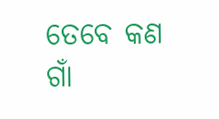ତେବେ କଣ ଗାଁ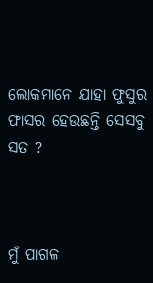ଲୋକମାନେ ଯାହା ଫୁସୁର ଫାସର ହେଉଛନ୍ତି ସେସବୁ ସତ ?



ମୁଁ ପାଗଳ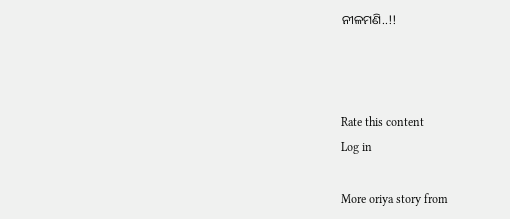ନୀଳମଣି..!!



Rate this content
Log in

More oriya story from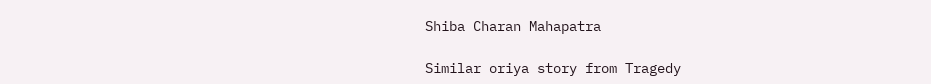Shiba Charan Mahapatra

Similar oriya story from Tragedy